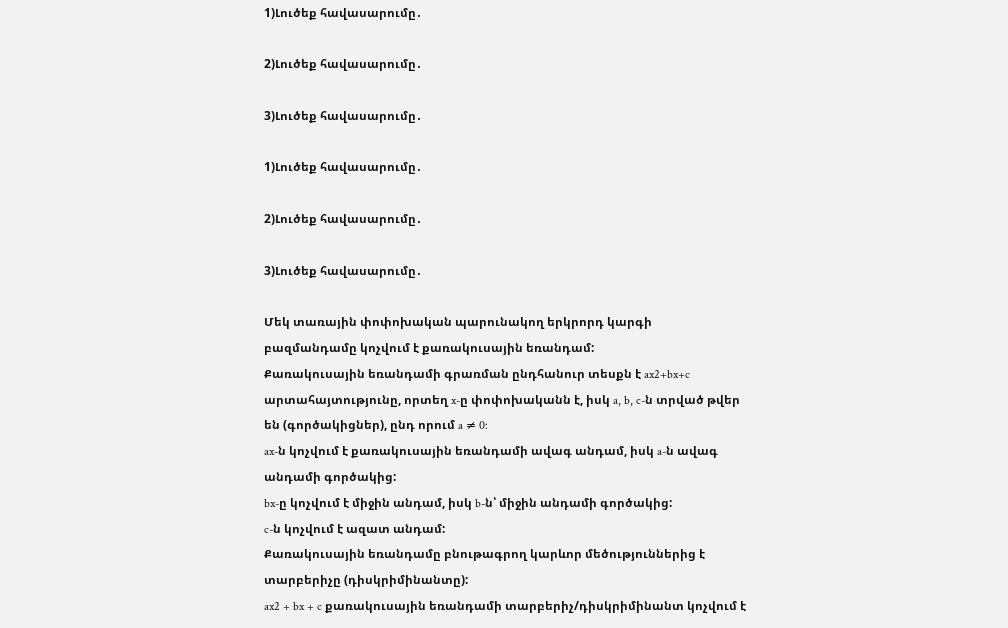1)Լուծեք հավասարումը․

2)Լուծեք հավասարումը․

3)Լուծեք հավասարումը․

1)Լուծեք հավասարումը․

2)Լուծեք հավասարումը․

3)Լուծեք հավասարումը․

Մեկ տառային փոփոխական պարունակող երկրորդ կարգի բազմանդամը կոչվում է քառակուսային եռանդամ:
Քառակուսային եռանդամի գրառման ընդհանուր տեսքն է ax2+bx+c արտահայտությունը, որտեղ x-ը փոփոխականն է, իսկ a, b, c-ն տրված թվեր են (գործակիցներ), ընդ որում a ≠ 0:
ax-ն կոչվում է քառակուսային եռանդամի ավագ անդամ, իսկ a-ն ավագ անդամի գործակից:
bx-ը կոչվում է միջին անդամ, իսկ b-ն՝ միջին անդամի գործակից:
c-ն կոչվում է ազատ անդամ:
Քառակուսային եռանդամը բնութագրող կարևոր մեծություններից է տարբերիչը (դիսկրիմինանտը):
ax2 + bx + c քառակուսային եռանդամի տարբերիչ/դիսկրիմինանտ կոչվում է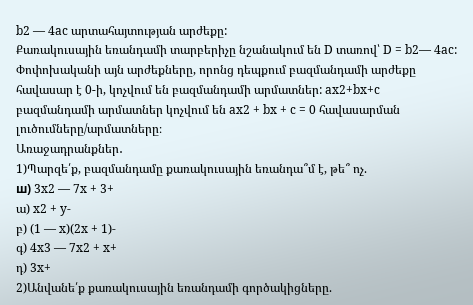b2 — 4ac արտահայտության արժեքը:
Քառակուսային եռանդամի տարբերիչը նշանակում են D տառով՝ D = b2— 4ac:
Փոփոխականի այն արժեքները, որոնց դեպքում բազմանդամի արժեքը հավասար է 0-ի, կոչվում են բազմանդամի արմատներ: ax2+bx+c բազմանդամի արմատներ կոչվում են ax2 + bx + c = 0 հավասարման լուծումները/արմատները։
Առաջադրանքներ․
1)Պարզե՛ք, բազմանդամը քառակուսային եռանդա՞մ է, թե՞ ոչ.
ш) 3x2 — 7x + 3+
ա) x2 + y-
բ) (1 — x)(2x + 1)-
գ) 4x3 — 7x2 + x+
դ) 3x+
2)Անվանե՛ք քառակուսային եռանդամի գործակիցները.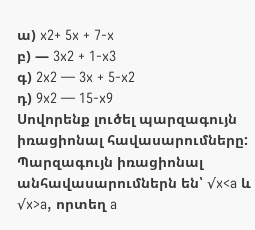ա) x2+ 5x + 7-x
բ) — 3x2 + 1-x3
գ) 2x2 — 3x + 5-x2
դ) 9x2 — 15-x9
Սովորենք լուծել պարզագույն իռացիոնալ հավասարումները: Պարզագույն իռացիոնալ անհավասարումներն են՝ √x<a և √x>a, որտեղ a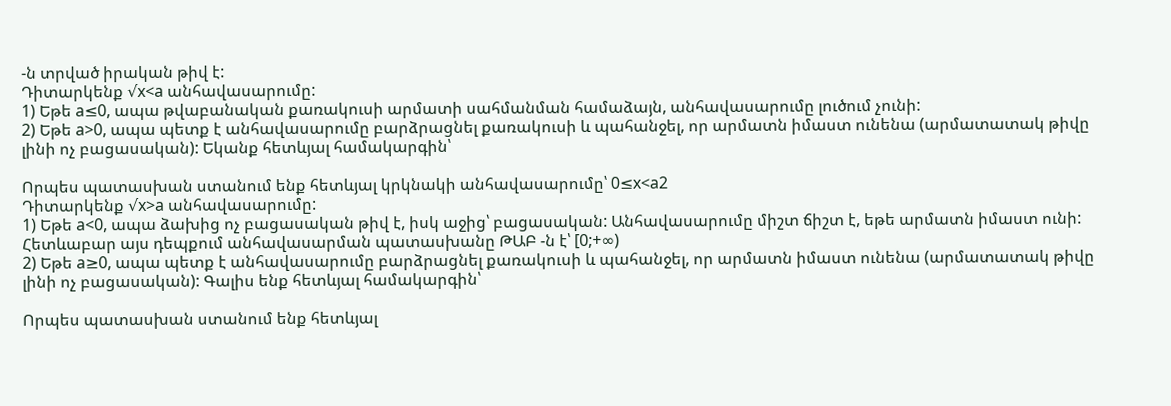-ն տրված իրական թիվ է:
Դիտարկենք √x<a անհավասարումը:
1) Եթե a≤0, ապա թվաբանական քառակուսի արմատի սահմանման համաձայն, անհավասարումը լուծում չունի:
2) Եթե a>0, ապա պետք է անհավասարումը բարձրացնել քառակուսի և պահանջել, որ արմատն իմաստ ունենա (արմատատակ թիվը լինի ոչ բացասական): Եկանք հետևյալ համակարգին՝

Որպես պատասխան ստանում ենք հետևյալ կրկնակի անհավասարումը՝ 0≤x<a2
Դիտարկենք √x>a անհավասարումը:
1) Եթե a<0, ապա ձախից ոչ բացասական թիվ է, իսկ աջից՝ բացասական: Անհավասարումը միշտ ճիշտ է, եթե արմատն իմաստ ունի:
Հետևաբար այս դեպքում անհավասարման պատասխանը ԹԱԲ -ն է՝ [0;+∞)
2) Եթե a≥0, ապա պետք է անհավասարումը բարձրացնել քառակուսի և պահանջել, որ արմատն իմաստ ունենա (արմատատակ թիվը լինի ոչ բացասական): Գալիս ենք հետևյալ համակարգին՝

Որպես պատասխան ստանում ենք հետևյալ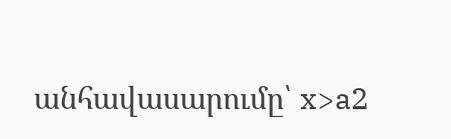անհավասարումը՝ x>a2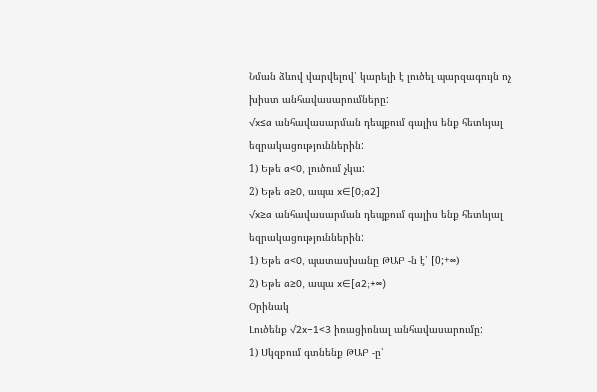Նման ձևով վարվելով՝ կարելի է լուծել պարզագույն ոչ խիստ անհավասարումները:
√x≤a անհավասարման դեպքում գալիս ենք հետևյալ եզրակացություններին:
1) Եթե a<0, լուծում չկա:
2) Եթե a≥0, ապա x∈[0;a2]
√x≥a անհավասարման դեպքում գալիս ենք հետևյալ եզրակացություններին:
1) Եթե a<0, պատասխանը ԹԱԲ -ն է՝ [0;+∞)
2) Եթե a≥0, ապա x∈[a2;+∞)
Օրինակ
Լուծենք √2x−1<3 իռացիոնալ անհավասարումը:
1) Սկզբում գտնենք ԹԱԲ -ը՝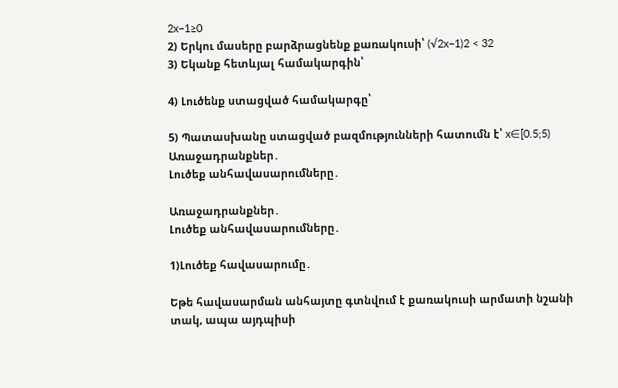2x−1≥0
2) Երկու մասերը բարձրացնենք քառակուսի՝ (√2x−1)2 < 32
3) Եկանք հետևյալ համակարգին՝

4) Լուծենք ստացված համակարգը՝

5) Պատասխանը ստացված բազմությունների հատումն է՝ x∈[0.5;5)
Առաջադրանքներ․
Լուծեք անհավասարումները․

Առաջադրանքներ․
Լուծեք անհավասարումները․

1)Լուծեք հավասարումը․

Եթե հավասարման անհայտը գտնվում է քառակուսի արմատի նշանի տակ, ապա այդպիսի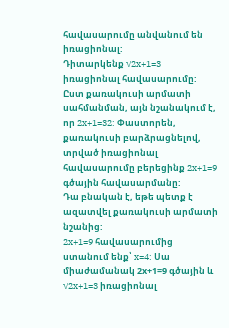հավասարումը անվանում են իռացիոնալ:
Դիտարկենք √2x+1=3 իռացիոնալ հավասարումը:
Ըստ քառակուսի արմատի սահմանման, այն նշանակում է, որ 2x+1=32: Փաստորեն, քառակուսի բարձրացնելով, տրված իռացիոնալ հավասարումը բերեցինք 2x+1=9 գծային հավասարմանը:
Դա բնական է, եթե պետք է ազատվել քառակուսի արմատի նշանից:
2x+1=9 հավասարումից ստանում ենք՝ x=4: Սա միաժամանակ 2х+1=9 գծային և √2x+1=3 իռացիոնալ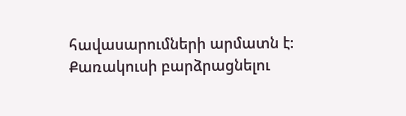հավասարումների արմատն է:
Քառակուսի բարձրացնելու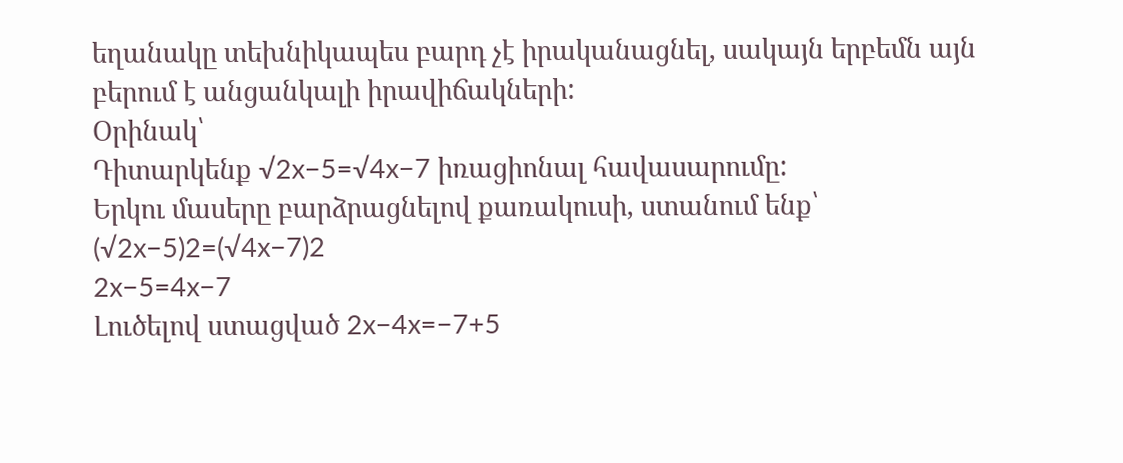եղանակը տեխնիկապես բարդ չէ իրականացնել, սակայն երբեմն այն բերում է անցանկալի իրավիճակների:
Օրինակ՝
Դիտարկենք √2x−5=√4x−7 իռացիոնալ հավասարումը:
Երկու մասերը բարձրացնելով քառակուսի, ստանում ենք՝
(√2x−5)2=(√4x−7)2
2x−5=4x−7
Լուծելով ստացված 2x−4x=−7+5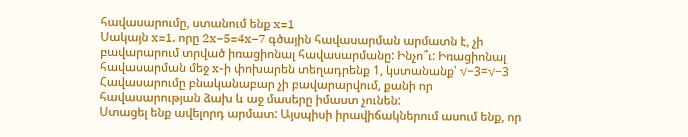հավասարումը, ստանում ենք x=1
Սակայն x=1, որը 2x−5=4x−7 գծային հավասարման արմատն է, չի բավարարում տրված իռացիոնալ հավասարմանը: Ինչո՞ւ: Իռացիոնալ հավասարման մեջ x-ի փոխարեն տեղադրենք 1, կստանանք՝ √−3=√−3
Հավասարումը բնականաբար չի բավարարվում, քանի որ հավասարության ձախ և աջ մասերը իմաստ չունեն:
Ստացել ենք ավելորդ արմատ: Այսպիսի իրավիճակներում ասում ենք, որ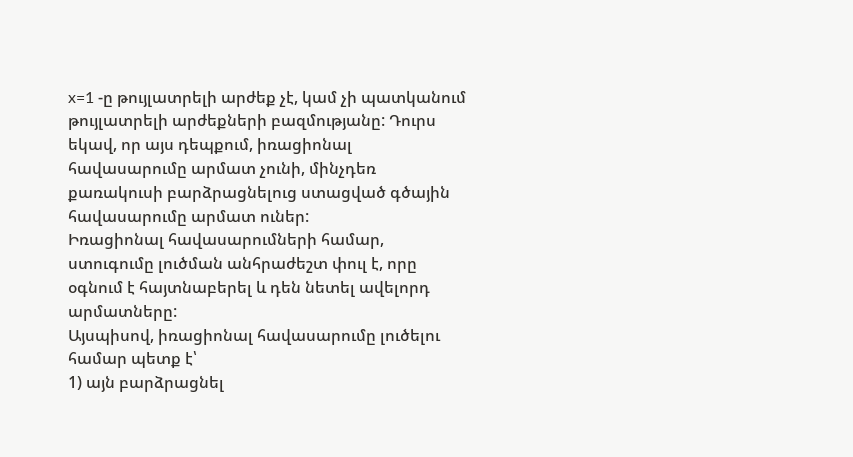x=1 -ը թույլատրելի արժեք չէ, կամ չի պատկանում թույլատրելի արժեքների բազմությանը: Դուրս եկավ, որ այս դեպքում, իռացիոնալ հավասարումը արմատ չունի, մինչդեռ քառակուսի բարձրացնելուց ստացված գծային հավասարումը արմատ ուներ:
Իռացիոնալ հավասարումների համար, ստուգումը լուծման անհրաժեշտ փուլ է, որը օգնում է հայտնաբերել և դեն նետել ավելորդ արմատները:
Այսպիսով, իռացիոնալ հավասարումը լուծելու համար պետք է՝
1) այն բարձրացնել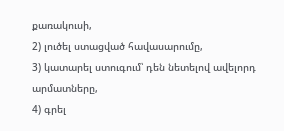քառակուսի,
2) լուծել ստացված հավասարումը,
3) կատարել ստուգում՝ դեն նետելով ավելորդ արմատները,
4) գրել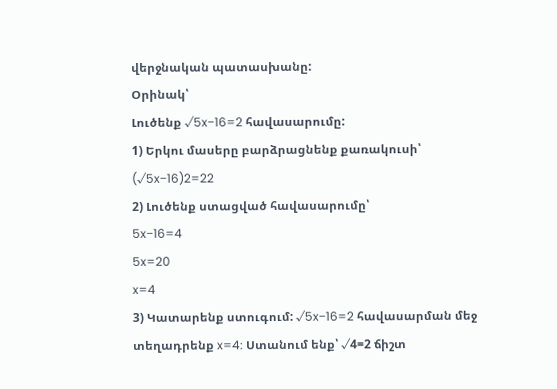վերջնական պատասխանը:
Օրինակ՝
Լուծենք √5x−16=2 հավասարումը:
1) Երկու մասերը բարձրացնենք քառակուսի՝ (√5x−16)2=22
2) Լուծենք ստացված հավասարումը՝
5x−16=4
5x=20
x=4
3) Կատարենք ստուգում: √5x−16=2 հավասարման մեջ տեղադրենք x=4: Ստանում ենք՝ √4=2 ճիշտ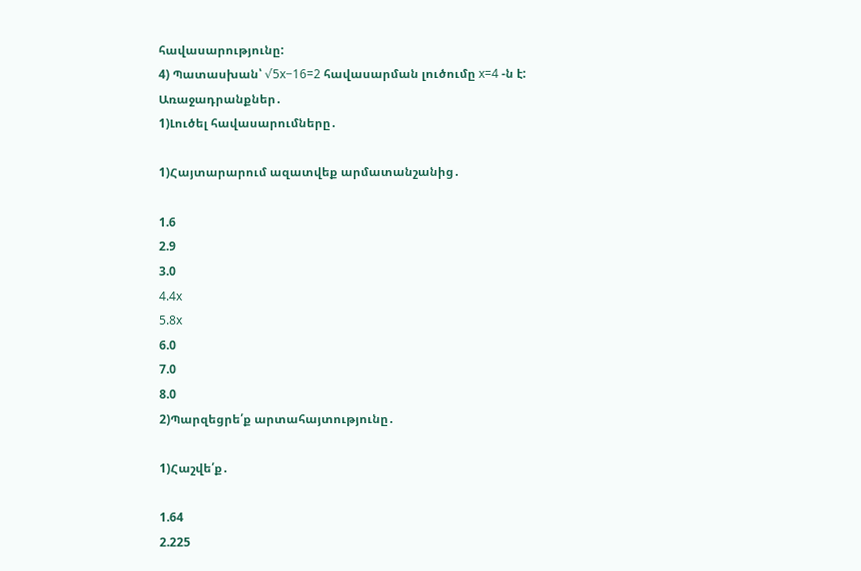հավասարությունը:
4) Պատասխան՝ √5x−16=2 հավասարման լուծումը x=4 -ն է:
Առաջադրանքներ․
1)Լուծել հավասարումները․

1)Հայտարարում ազատվեք արմատանշանից․

1.6
2.9
3.0
4.4x
5.8x
6.0
7.0
8.0
2)Պարզեցրե՛ք արտահայտությունը․

1)Հաշվե՛ք․

1.64
2.225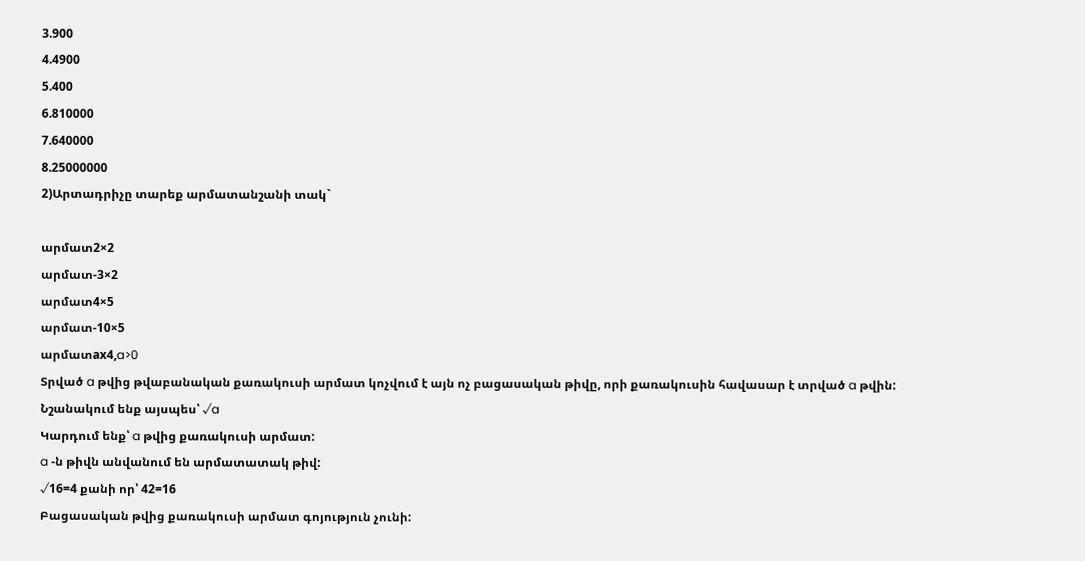3.900
4.4900
5.400
6.810000
7.640000
8.25000000
2)Արտադրիչը տարեք արմատանշանի տակ`

արմատ2×2
արմատ-3×2
արմատ4×5
արմատ-10×5
արմատax4,a>0
Տրված a թվից թվաբանական քառակուսի արմատ կոչվում է այն ոչ բացասական թիվը, որի քառակուսին հավասար է տրված a թվին:
Նշանակում ենք այսպես՝ √a
Կարդում ենք՝ a թվից քառակուսի արմատ:
a -ն թիվն անվանում են արմատատակ թիվ:
√16=4 քանի որ՝ 42=16
Բացասական թվից քառակուսի արմատ գոյություն չունի: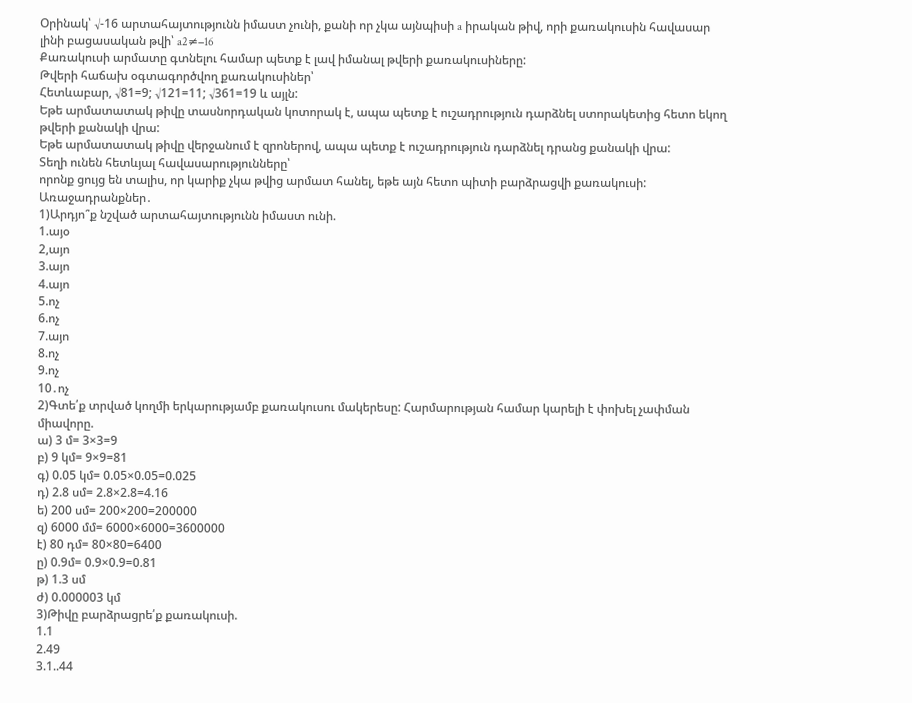Օրինակ՝ √-16 արտահայտությունն իմաստ չունի, քանի որ չկա այնպիսի a իրական թիվ, որի քառակուսին հավասար լինի բացասական թվի՝ a2≠−16
Քառակուսի արմատը գտնելու համար պետք է լավ իմանալ թվերի քառակուսիները:
Թվերի հաճախ օգտագործվող քառակուսիներ՝
Հետևաբար, √81=9; √121=11; √361=19 և այլն:
Եթե արմատատակ թիվը տասնորդական կոտորակ է, ապա պետք է ուշադրություն դարձնել ստորակետից հետո եկող թվերի քանակի վրա:
Եթե արմատատակ թիվը վերջանում է զրոներով, ապա պետք է ուշադրություն դարձնել դրանց քանակի վրա:
Տեղի ունեն հետևյալ հավասարությունները՝
որոնք ցույց են տալիս, որ կարիք չկա թվից արմատ հանել, եթե այն հետո պիտի բարձրացվի քառակուսի:
Առաջադրանքներ․
1)Արդյո՞ք նշված արտահայտությունն իմաստ ունի.
1.այօ
2,այո
3.այո
4.այո
5.ոչ
6.ոչ
7.այո
8.ոչ
9.ոչ
10․ոչ
2)Գտե՛ք տրված կողմի երկարությամբ քառակուսու մակերեսը: Հարմարության համար կարելի է փոխել չափման միավորը.
ա) 3 մ= 3×3=9
բ) 9 կմ= 9×9=81
գ) 0.05 կմ= 0.05×0.05=0.025
դ) 2.8 սմ= 2.8×2.8=4.16
ե) 200 սմ= 200×200=200000
զ) 6000 մմ= 6000×6000=3600000
է) 80 դմ= 80×80=6400
ը) 0.9մ= 0.9×0.9=0.81
թ) 1.3 սմ
ժ) 0.000003 կմ
3)Թիվը բարձրացրե՛ք քառակուսի.
1.1
2.49
3.1..44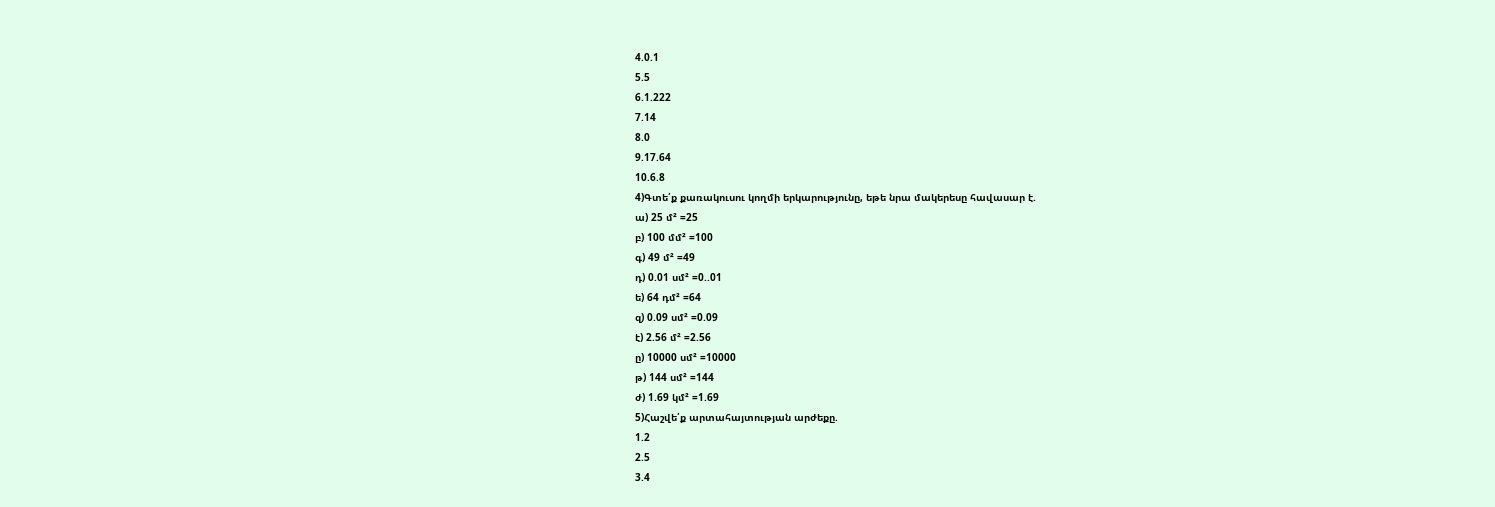4.0.1
5.5
6.1.222
7.14
8.0
9.17.64
10.6.8
4)Գտե՛ք քառակուսու կողմի երկարությունը, եթե նրա մակերեսը հավասար է.
ա) 25 մ² =25
բ) 100 մմ² =100
գ) 49 մ² =49
դ) 0.01 սմ² =0..01
ե) 64 դմ² =64
զ) 0.09 սմ² =0.09
է) 2.56 մ² =2.56
ը) 10000 սմ² =10000
թ) 144 սմ² =144
ժ) 1.69 կմ² =1.69
5)Հաշվե՛ք արտահայտության արժեքը.
1.2
2.5
3.4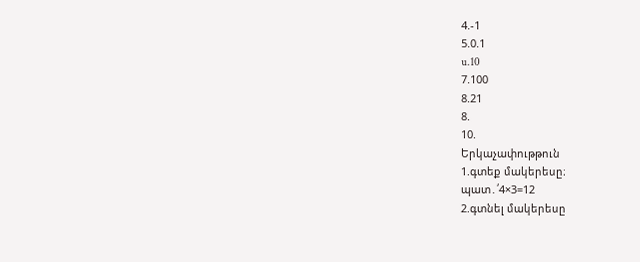4.-1
5.0.1
u.10
7.100
8.21
8.
10.
Երկաչափութթուն
1.գտեք մակերեսը։
պատ․՛4×3=12
2.գտնել մակերեսը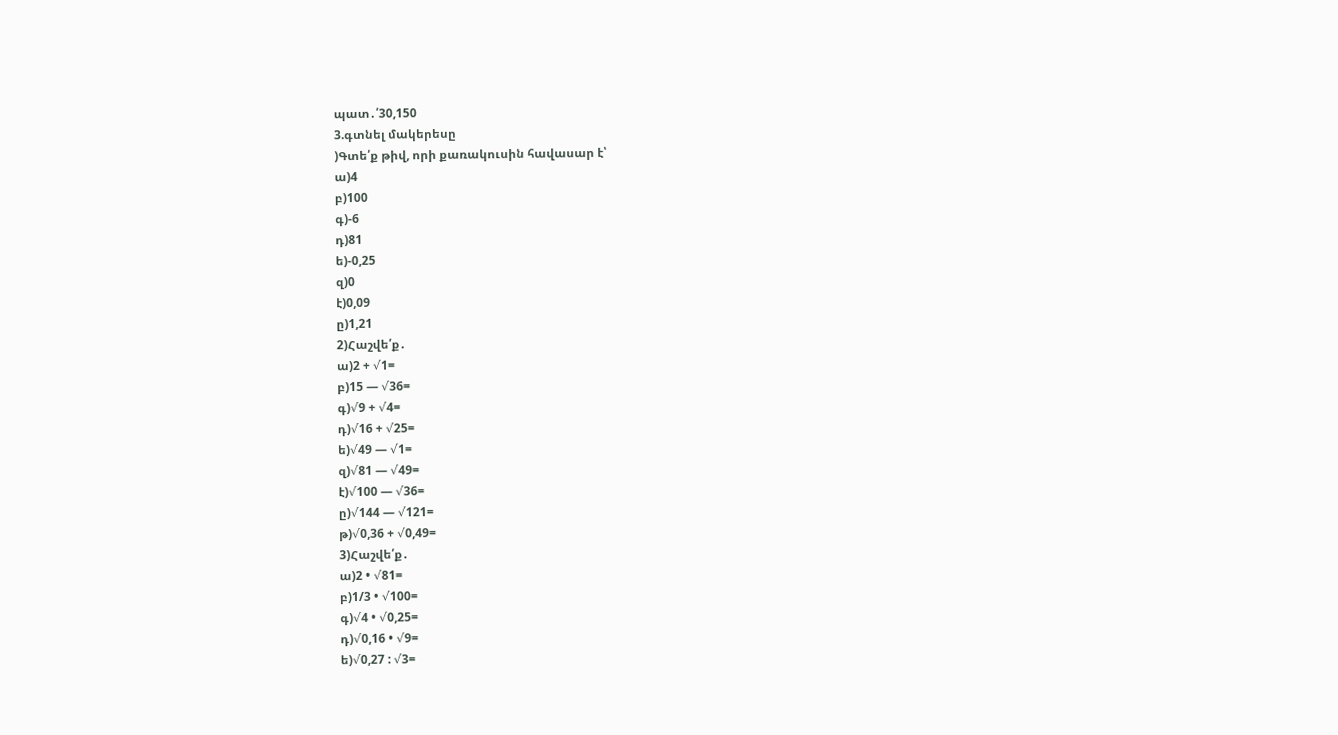պատ․՛30,150
3.գտնել մակերեսը
)Գտե՛ք թիվ, որի քառակուսին հավասար է՝
ա)4
բ)100
գ)-6
դ)81
ե)-0,25
զ)0
է)0,09
ը)1,21
2)Հաշվե՛ք․
ա)2 + √1=
բ)15 — √36=
գ)√9 + √4=
դ)√16 + √25=
ե)√49 — √1=
զ)√81 — √49=
է)√100 — √36=
ը)√144 — √121=
թ)√0,36 + √0,49=
3)Հաշվե՛ք․
ա)2 • √81=
բ)1/3 • √100=
գ)√4 • √0,25=
դ)√0,16 • √9=
ե)√0,27 : √3=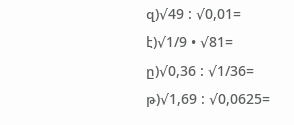զ)√49 : √0,01=
է)√1/9 • √81=
ը)√0,36 : √1/36=
թ)√1,69 : √0,0625=